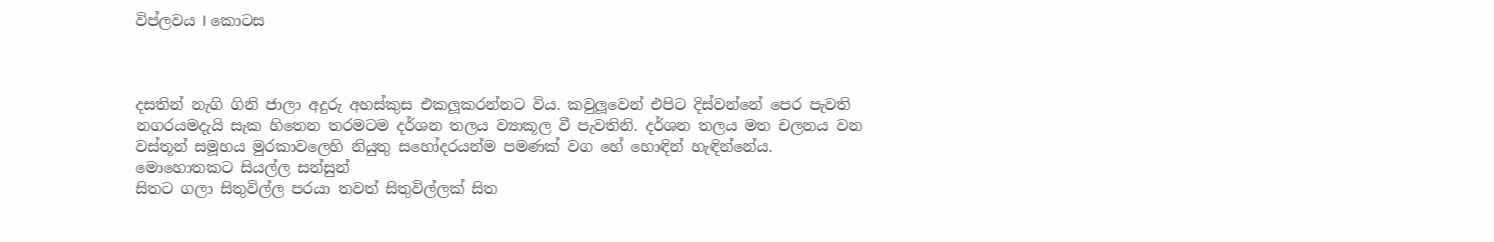විප්ලවය I කොටස



දසතින් නැගි ගිනි ජාලා අදුරු අහස්කුස එකලූකරන්නට විය. කවුලූවෙන් එපිට දිස්වන්නේ පෙර පැවති නගරයමදැයි සැක හිතෙන තරමටම දර්ශන තලය ව්‍යාකූල වී පැවතිනි. දර්ශන තලය මත චලනය වන වස්තූන් සමූහය මුරකාවලෙහි නියුතු සහෝදරයන්ම පමණක් වග හේ හොඳින් හැඳින්නේය.
මොහොතකට සියල්ල සන්සුන්
සිතට ගලා සිතුවිල්ල පරයා තවත් සිතුවිල්ලක් සිත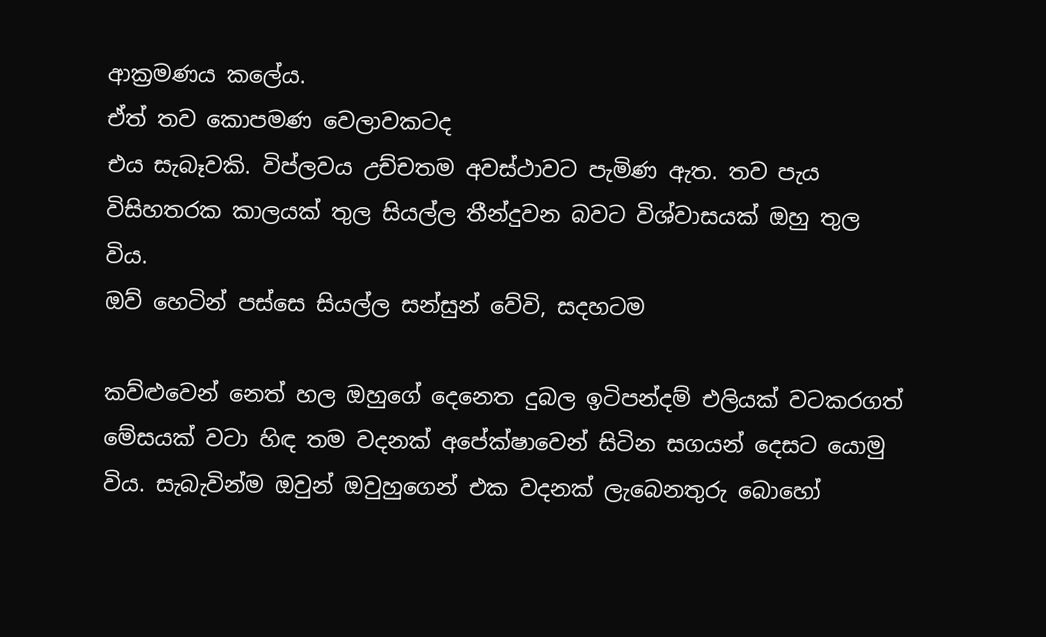ආක්‍රමණය කලේය.
ඒත් තව කොපමණ වෙලාවකටද
එය සැබෑවකි. විප්ලවය උච්චතම අවස්ථාවට පැමිණ ඇත. තව පැය විසිහතරක කාලයක් තුල සියල්ල තීන්දුවන බවට විශ්වාසයක් ඔහු තුල විය.
ඔව් හෙටින් පස්සෙ සියල්ල සන්සුන් වේවි, සදහටම

කව්ළුවෙන් නෙත් හල ඔහුගේ දෙනෙත දුබල ඉටිපන්දම් එලියක් වටකරගත් මේසයක් වටා හිඳ තම වදනක් අපේක්ෂාවෙන් සිටින සගයන් දෙසට යොමු විය. සැබැවින්ම ඔවුන් ඔවුහුගෙන් එක වදනක් ලැබෙනතුරු බොහෝ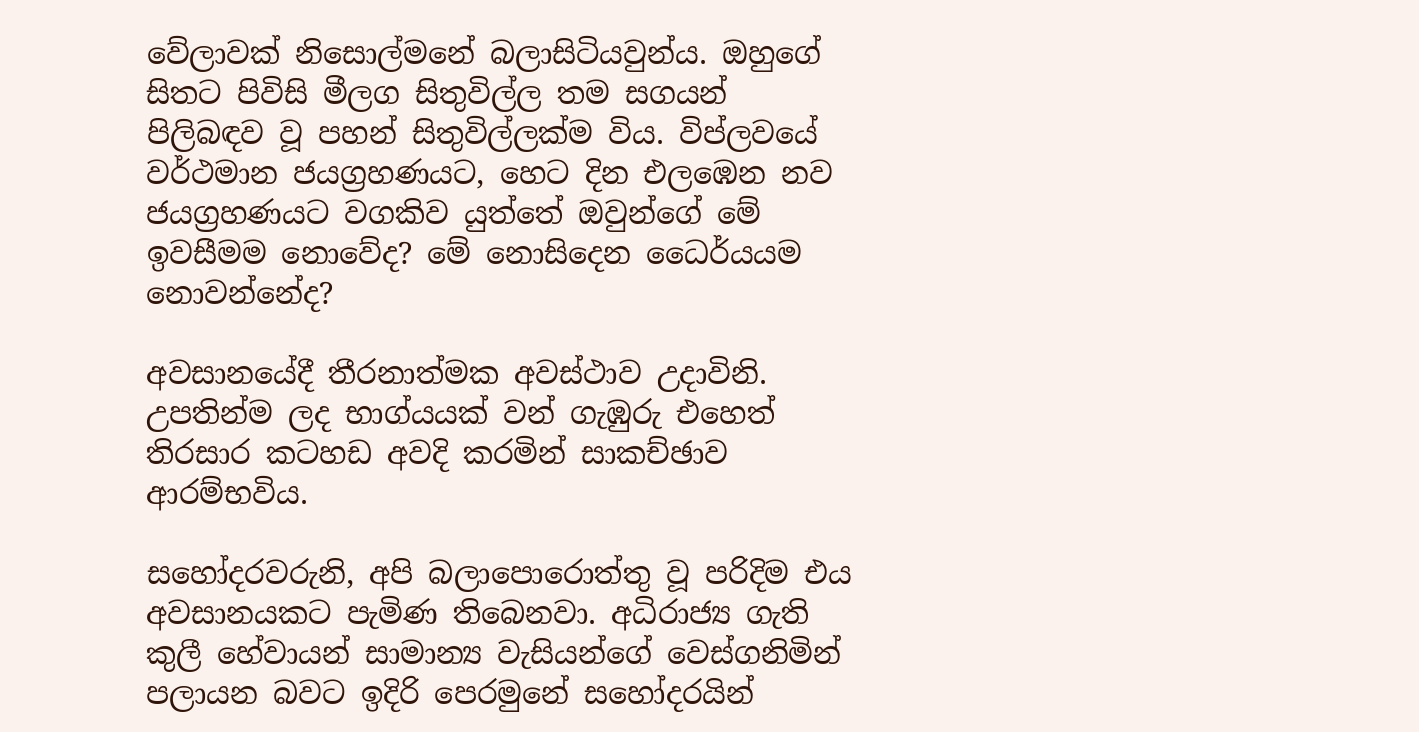වේලාවක් නිසොල්මනේ බලාසිටියවුන්ය. ඔහුගේ සිතට පිවිසි මීලග සිතුවිල්ල තම සගයන් පිලිබඳව වූ පහන් සිතුවිල්ලක්ම විය. විප්ලවයේ වර්ථමාන ජයග්‍රහණයට, හෙට දින එලඹෙන නව ජයග්‍රහණයට වගකිව යුත්තේ ඔවුන්ගේ මේ ඉවසීමම නොවේද? මේ නොසිදෙන ධෛර්යයම නොවන්නේද?

අවසානයේදී තීරනාත්මක අවස්ථාව උදාවිනි. උපතින්ම ලද භාග්යයක් වන් ගැඹුරු එහෙත් තිරසාර කටහඩ අවදි කරමින් සාකච්ඡාව ආරම්භවිය.

සහෝදරවරුනි, අපි බලාපොරොත්තු වූ පරිදිම එය අවසානයකට පැමිණ තිබෙනවා. අධිරාජ්‍ය ගැති කුලී හේවායන් සාමාන්‍ය වැසියන්ගේ වෙස්ගනිමින් පලායන බවට ඉදිරි පෙරමුනේ සහෝදරයින්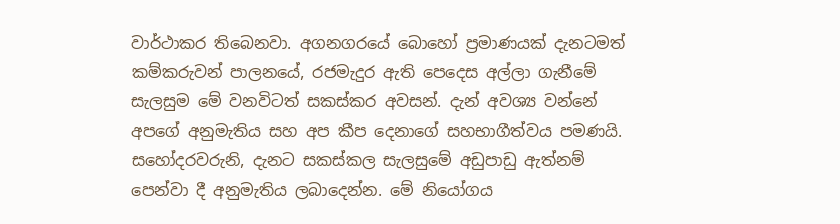වාර්ථාකර තිබෙනවා. අගනගරයේ බොහෝ ප්‍රමාණයක් දැනටමත් කම්කරුවන් පාලනයේ, රජමැදුර ඇති පෙදෙස අල්ලා ගැනීමේ සැලසුම මේ වනවිටත් සකස්කර අවසන්. දැන් අවශ්‍ය වන්නේ අපගේ අනුමැතිය සහ අප කීප දෙනාගේ සහභාගීත්වය පමණයි. සහෝදරවරුනි, දැනට සකස්කල සැලසුමේ අඩුපාඩු ඇත්නම් පෙන්වා දී අනුමැතිය ලබාදෙන්න. මේ නියෝගය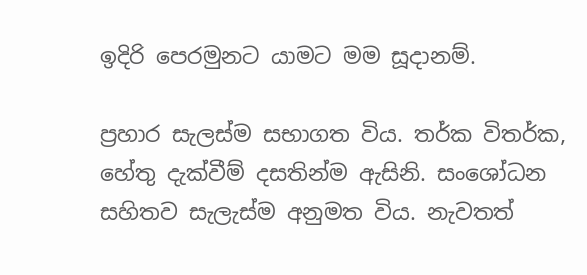ඉදිරි පෙරමුනට යාමට මම සූදානම්.

ප්‍රහාර සැලස්ම සභාගත විය. තර්ක විතර්ක, හේතු දැක්වීම් දසතින්ම ඇසිනි. සංශෝධන සහිතව සැලැස්ම අනුමත විය. නැවතත්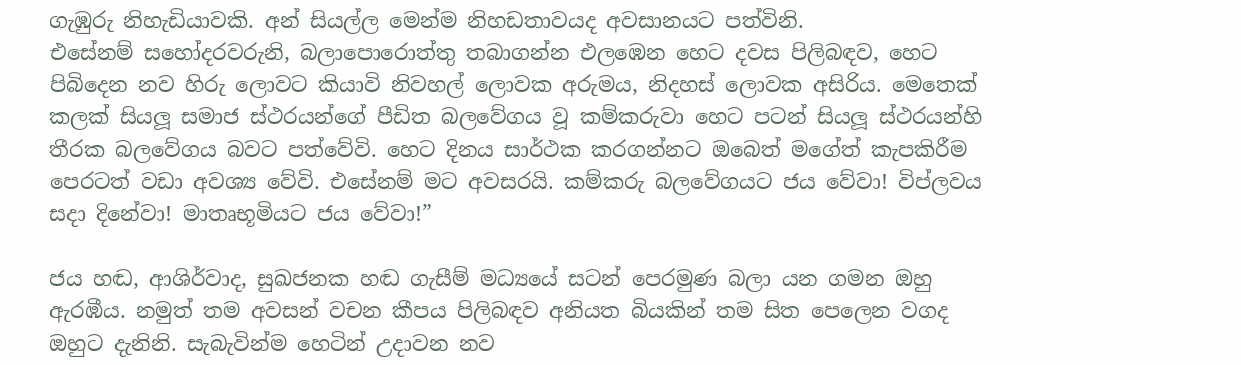ගැඹුරු නිහැඩියාවකි. අන් සියල්ල මෙන්ම නිහඩතාවයද අවසානයට පත්විනි.
එසේනම් සහෝදරවරුනි, බලාපොරොත්තු තබාගන්න එලඹෙන හෙට දවස පිලිබඳව, හෙට පිබිදෙන නව හිරු ලොවට කියාවි නිවහල් ලොවක අරුමය, නිදහස් ලොවක අසිරිය. මෙතෙක් කලක් සියලූ සමාජ ස්ථරයන්ගේ පීඩිත බලවේගය වූ කම්කරුවා හෙට පටන් සියලූ ස්ථරයන්හි තීරක බලවේගය බවට පත්වේවි. හෙට දිනය සාර්ථක කරගන්නට ඔබෙත් මගේත් කැපකිරීම පෙරටත් වඩා අවශ්‍ය වේවි. එසේනම් මට අවසරයි. කම්කරු බලවේගයට ජය වේවා! විප්ලවය සදා දිනේවා! මාතෘභූමියට ජය වේවා!”

ජය හඬ, ආශිර්වාද, සුඛජනක හඬ ගැසීම් මධ්‍යයේ සටන් පෙරමුණ බලා යන ගමන ඔහු ඇරඹීය. නමුත් තම අවසන් වචන කීපය පිලිබඳව අනියත බියකින් තම සිත පෙලෙන වගද ඔහුට දැනිනි. සැබැවින්ම හෙටින් උදාවන නව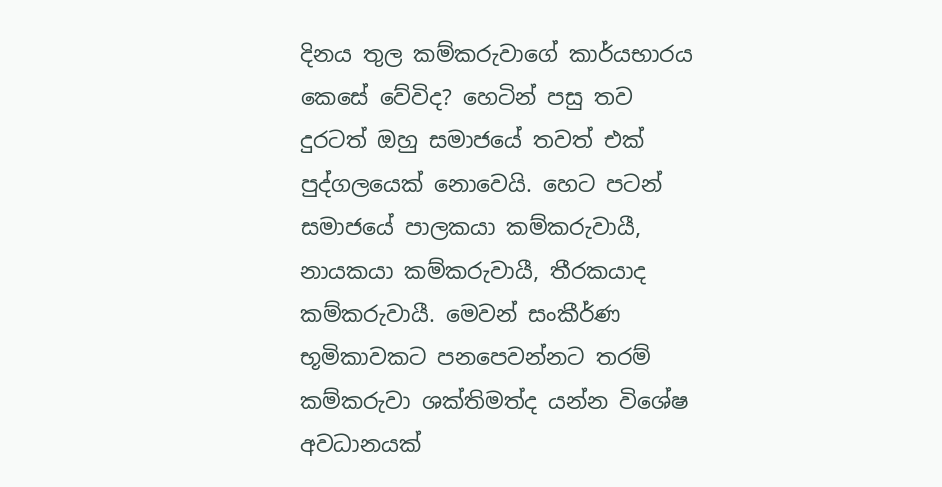දිනය තුල කම්කරුවාගේ කාර්යභාරය කෙසේ වේවිද? හෙටින් පසු තව දුරටත් ඔහු සමාජයේ තවත් එක් පුද්ගලයෙක් නොවෙයි. හෙට පටන් සමාජයේ පාලකයා කම්කරුවායී, නායකයා කම්කරුවායී, තීරකයාද කම්කරුවායී. මෙවන් සංකීර්ණ භූමිකාවකට පනපෙවන්නට තරම් කම්කරුවා ශක්තිමත්ද යන්න විශේෂ අවධානයක්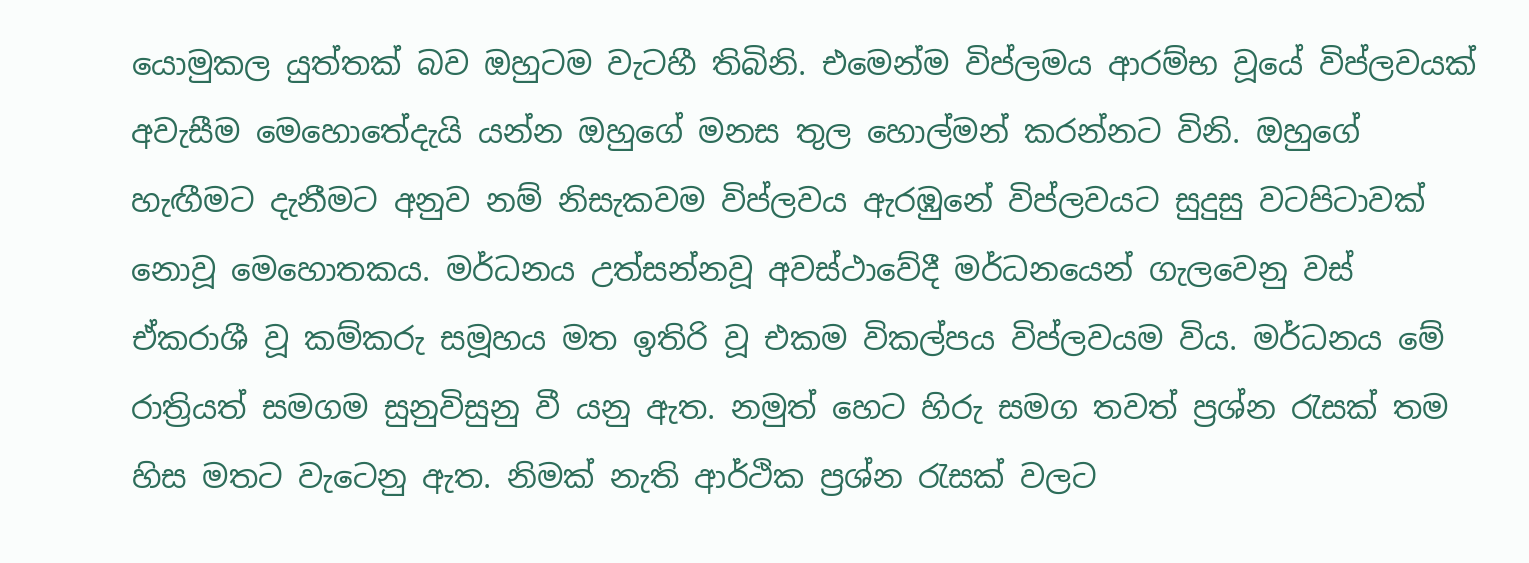යොමුකල යුත්තක් බව ඔහුටම වැටහී තිබිනි. එමෙන්ම විප්ලමය ආරම්භ වූයේ විප්ලවයක් අවැසීම මෙහොතේදැයි යන්න ඔහුගේ මනස තුල හොල්මන් කරන්නට විනි. ඔහුගේ හැඟීමට දැනීමට අනුව නම් නිසැකවම විප්ලවය ඇරඹුනේ විප්ලවයට සුදුසු වටපිටාවක් නොවූ මෙහොතකය. මර්ධනය උත්සන්නවූ අවස්ථාවේදී මර්ධනයෙන් ගැලවෙනු වස් ඒකරාශී වූ කම්කරු සමූහය මත ඉතිරි වූ එකම විකල්පය විප්ලවයම විය. මර්ධනය මේ රාත්‍රියත් සමගම සුනුවිසුනු වී යනු ඇත. නමුත් හෙට හිරු සමග තවත් ප්‍රශ්න රැසක් තම හිස මතට වැටෙනු ඇත. නිමක් නැති ආර්ථික ප්‍රශ්න රැසක් වලට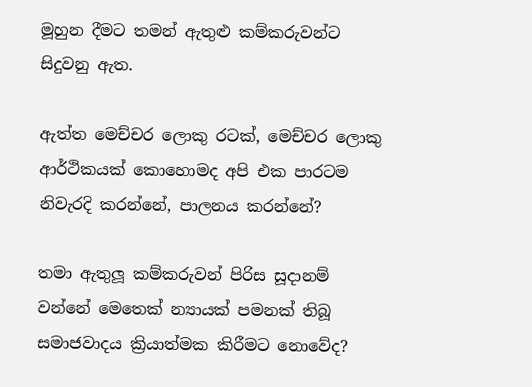මූහුන දීමට තමන් ඇතුළු කම්කරුවන්ට සිදුවනු ඇත.

ඇත්ත මෙච්චර ලොකු රටක්, මෙච්චර ලොකු ආර්ථිකයක් කොහොමද අපි එක පාරටම නිවැරදි කරන්නේ, පාලනය කරන්නේ?

තමා ඇතුලූ කම්කරුවන් පිරිස සූදානම් වන්නේ මෙතෙක් න්‍යායක් පමනක් තිබූ සමාජවාදය ක්‍රියාත්මක කිරීමට නොවේද?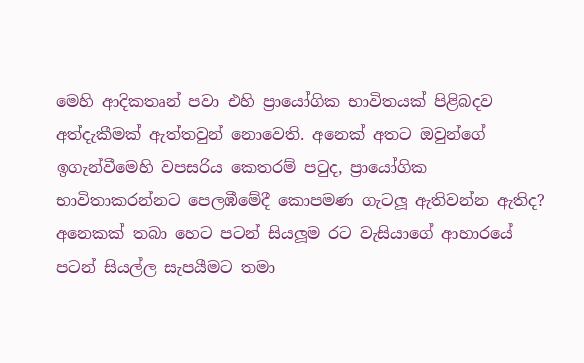මෙහි ආදිකතෘන් පවා එහි ප්‍රායෝගික භාවිතයක් පිළිබදව අත්දැකීමක් ඇත්තවුන් නොවෙති. අනෙක් අතට ඔවුන්ගේ ඉගැන්වීමෙහි වපසරිය කෙතරම් පටුද, ප්‍රායෝගික භාවිතාකරන්නට පෙලඹීමේදී කොපමණ ගැටලූ ඇතිවන්න ඇතිද? අනෙකක් තබා හෙට පටන් සියලූම රට වැසියාගේ ආහාරයේ පටන් සියල්ල සැපයීමට තමා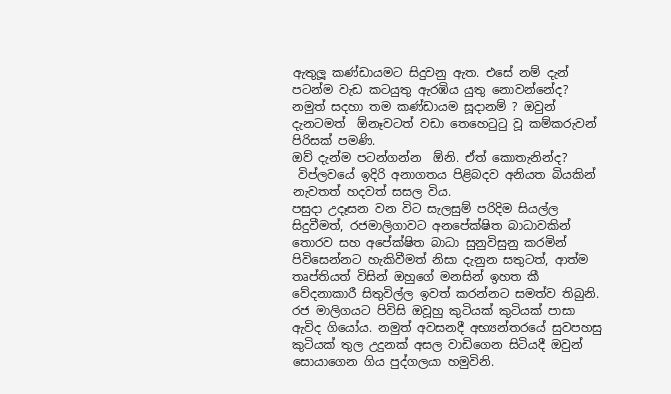ඇතුලූ කණ්ඩායමට සිදුවනු ඇත. එසේ නම් දැන් පටන්ම වැඩ කටයුතු ඇරඹිය යුතු නොවන්නේද? නමුත් සදහා තම කණ්ඩායම සූදානම් ? ඔවුන් දැනටමත්  ඕනෑවටත් වඩා තෙහෙටුටු වූ කම්කරුවන් පිරිසක් පමණි.
ඔව් දැන්ම පටන්ගන්න  ඕනි. ඒත් කොතැනින්ද?
 විප්ලවයේ ඉදිරි අනාගතය පිළිබදව අනියත බියකින් නැවතත් හදවත් සසල විය.
පසුදා උදෑසන වන විට සැලසුම් පරිදිම සියල්ල සිදුවීමත්, රජමාලිගාවට අනපේක්ෂිත බාධාවකින් තොරව සහ අපේක්ෂිත බාධා සුනුවිසුනු කරමින් පිවිසෙන්නට හැකිවීමත් නිසා දැනුන සතුටත්, ආත්ම තෘප්තියත් විසින් ඔහුගේ මනසින් ඉහත කී වේදනාකාරී සිතුවිල්ල ඉවත් කරන්නට සමත්ව තිබුනි. රජ මාලිගයට පිවිසි ඔවූහු කුටියක් කුටියක් පාසා ඇවිද ගියෝය. නමුත් අවසනදී අභ්‍යන්තරයේ සුවපහසු කුටියක් තුල උදුනක් අසල වාඩිගෙන සිටියදී ඔවුන් සොයාගෙන ගිය පුද්ගලයා හමුවිනි.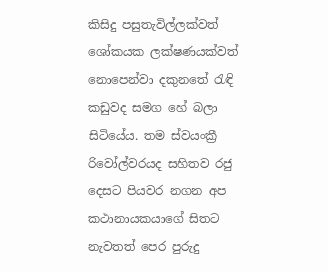කිසිදු පසුතැවිල්ලක්වත් ශෝකයක ලක්ෂණයක්වත් නොපෙන්වා දකුනතේ රැඳි කඩුවද සමග හේ බලා සිටියේය. තම ස්වයංක්‍රී රිවෝල්වරයද සහිතව රජු දෙසට පියවර නගන අප කථානායකයාගේ සිතට නැවතත් පෙර පුරුදු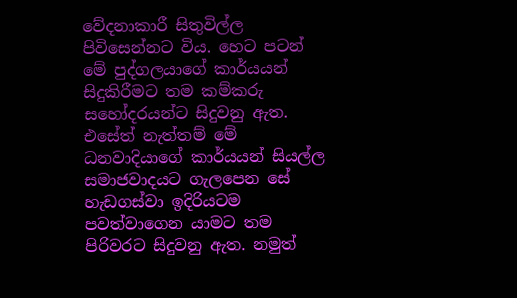වේදනාකාරී සිතුවිල්ල පිවිසෙන්නට විය. හෙට පටන් මේ පුද්ගලයාගේ කාර්යයන් සිදුකිරීමට තම කම්කරු සහෝදරයන්ට සිදුවනු ඇත. එසේත් නැත්තම් මේ ධනවාදියාගේ කාර්යයන් සියල්ල සමාජවාදයට ගැලපෙන සේ හැඩගස්වා ඉදිරියටම පවත්වාගෙන යාමට තම පිරිවරට සිදුවනු ඇත. නමුත්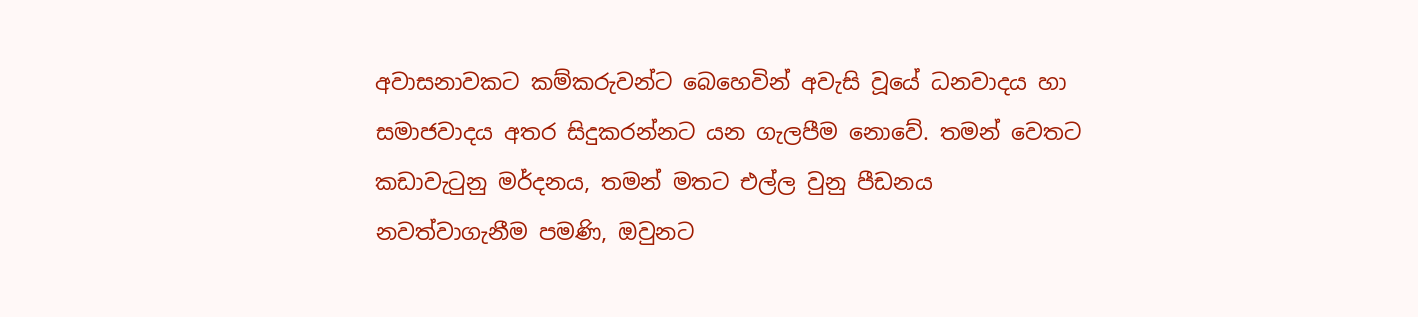අවාසනාවකට කම්කරුවන්ට බෙහෙවින් අවැසි වූයේ ධනවාදය හා සමාජවාදය අතර සිදුකරන්නට යන ගැලපීම නොවේ. තමන් වෙතට කඩාවැටුනු මර්දනය, තමන් මතට එල්ල වුනු පීඩනය නවත්වාගැනීම පමණි, ඔවුනට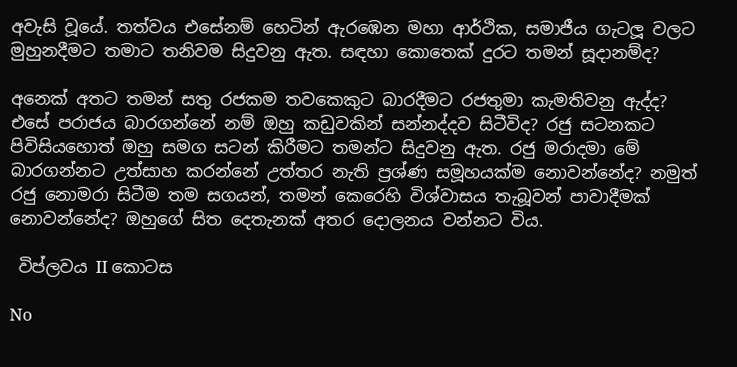අවැසි වූයේ. තත්වය එසේනම් හෙටින් ඇරඹෙන මහා ආර්ථික, සමාජීය ගැටලූ වලට මුහුනදීමට තමාට තනිවම සිදුවනු ඇත. සඳහා කොතෙක් දුරට තමන් සූදානම්ද?

අනෙක් අතට තමන් සතු රජකම තවකෙකුට බාරදීමට රජතුමා කැමතිවනු ඇද්ද? එසේ පරාජය බාරගන්නේ නම් ඔහු කඩුවකින් සන්නද්දව සිටීවිද? රජු සටනකට පිවිසියහොත් ඔහු සමග සටන් කිරීමට තමන්ට සිදුවනු ඇත. රජු මරාදමා මේ බාරගන්නට උත්සාහ කරන්නේ උත්තර නැති ප්‍රශ්ණ සමූහයක්ම නොවන්නේද? නමුත් රජු නොමරා සිටීම තම සගයන්, තමන් කෙරෙහි විශ්වාසය තැබූවන් පාවාදීමක් නොවන්නේද? ඔහුගේ සිත දෙතැනක් අතර දොලනය වන්නට විය.

 විප්ලවය II කොටස

No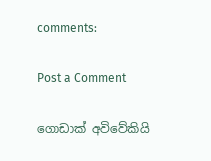comments:

Post a Comment

ගොඩාක් අවිවේකියි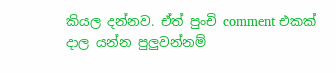කියල දන්නව. ඒත් පුංචි comment එකක් දාල යන්න පුලුවන්නම්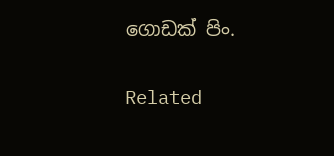ගොඩක් පිං.

Related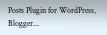Posts Plugin for WordPress, Blogger...